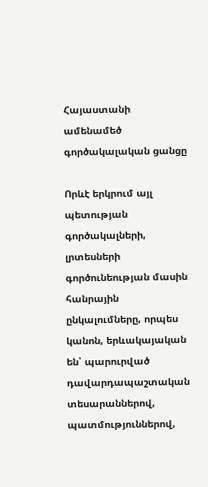Հայաստանի ամենամեծ գործակալական ցանցը

Որևէ երկրում այլ պետության գործակալների, լրտեսների գործունեության մասին հանրային ընկալումները, որպես կանոն, երևակայական են՝ պարուրված դավարդապաշտական տեսարաններով, պատմություններով,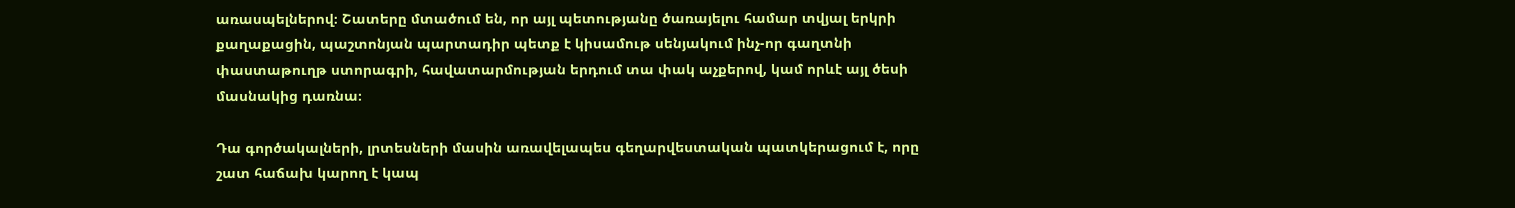առասպելներով։ Շատերը մտածում են, որ այլ պետությանը ծառայելու համար տվյալ երկրի քաղաքացին, պաշտոնյան պարտադիր պետք է կիսամութ սենյակում ինչ-որ գաղտնի փաստաթուղթ ստորագրի, հավատարմության երդում տա փակ աչքերով, կամ որևէ այլ ծեսի մասնակից դառնա։

Դա գործակալների, լրտեսների մասին առավելապես գեղարվեստական պատկերացում է, որը շատ հաճախ կարող է կապ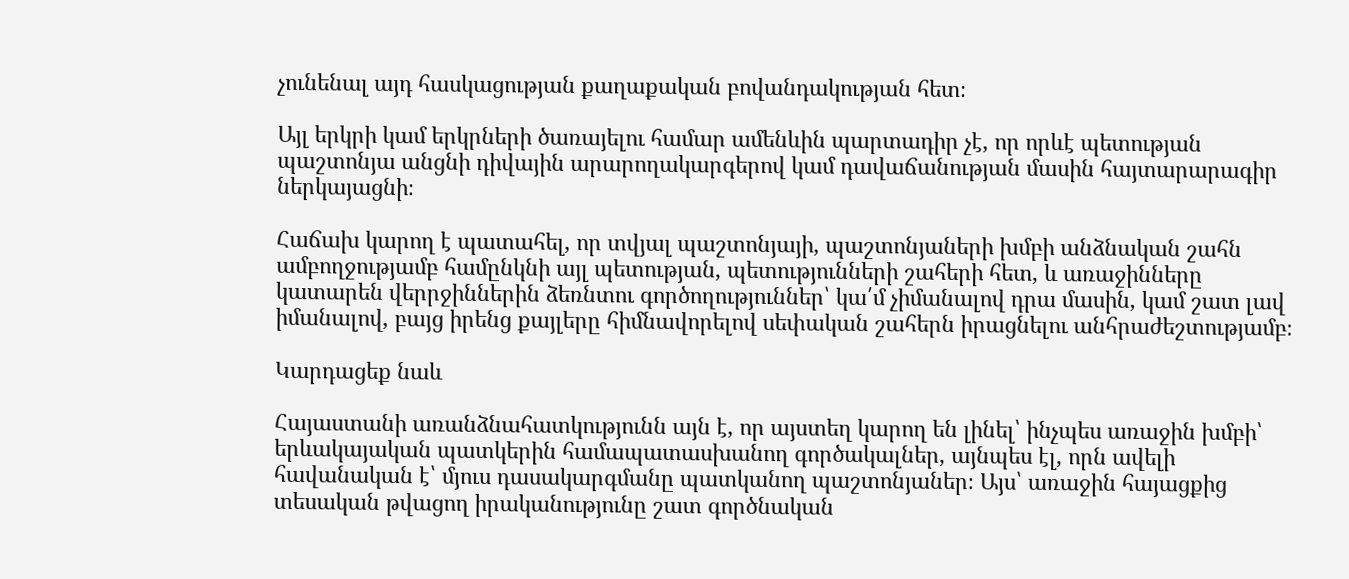չունենալ այդ հասկացության քաղաքական բովանդակության հետ։

Այլ երկրի կամ երկրների ծառայելու համար ամենևին պարտադիր չէ, որ որևէ պետության պաշտոնյա անցնի դիվային արարողակարգերով կամ դավաճանության մասին հայտարարագիր ներկայացնի։

Հաճախ կարող է պատահել, որ տվյալ պաշտոնյայի, պաշտոնյաների խմբի անձնական շահն ամբողջությամբ համընկնի այլ պետության, պետությունների շահերի հետ, և առաջինները կատարեն վերրջիններին ձեռնտու գործողություններ՝ կա՛մ չիմանալով դրա մասին, կամ շատ լավ իմանալով, բայց իրենց քայլերը հիմնավորելով սեփական շահերն իրացնելու անհրաժեշտությամբ։

Կարդացեք նաև

Հայաստանի առանձնահատկությունն այն է, որ այստեղ կարող են լինել՝ ինչպես առաջին խմբի՝ երևակայական պատկերին համապատասխանող գործակալներ, այնպես էլ, որն ավելի հավանական է՝ մյուս դասակարգմանը պատկանող պաշտոնյաներ։ Այս՝ առաջին հայացքից տեսական թվացող իրականությունը շատ գործնական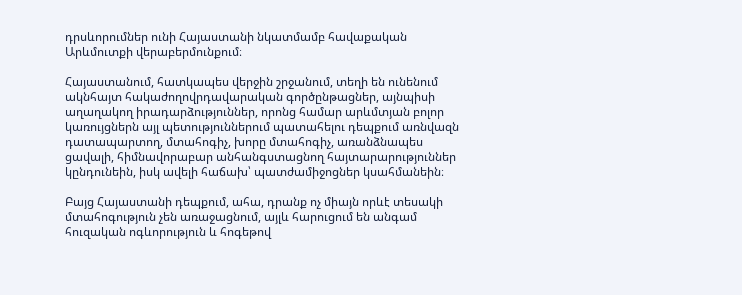դրսևորումներ ունի Հայաստանի նկատմամբ հավաքական Արևմուտքի վերաբերմունքում։

Հայաստանում, հատկապես վերջին շրջանում, տեղի են ունենում ակնհայտ հակաժողովրդավարական գործընթացներ, այնպիսի աղաղակող իրադարձություններ, որոնց համար արևմտյան բոլոր կառույցներն այլ պետություններում պատահելու դեպքում առնվազն դատապարտող, մտահոգիչ, խորը մտահոգիչ, առանձնապես ցավալի, հիմնավորաբար անհանգստացնող հայտարարություններ կընդունեին, իսկ ավելի հաճախ՝ պատժամիջոցներ կսահմանեին։

Բայց Հայաստանի դեպքում, ահա, դրանք ոչ միայն որևէ տեսակի մտահոգություն չեն առաջացնում, այլև հարուցում են անգամ հուզական ոգևորություն և հոգեթով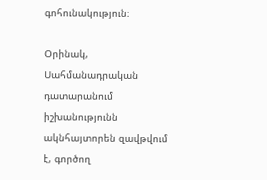գոհունակություն։

Օրինակ, Սահմանադրական դատարանում իշխանությունն ակնհայտորեն զավթվում է, գործող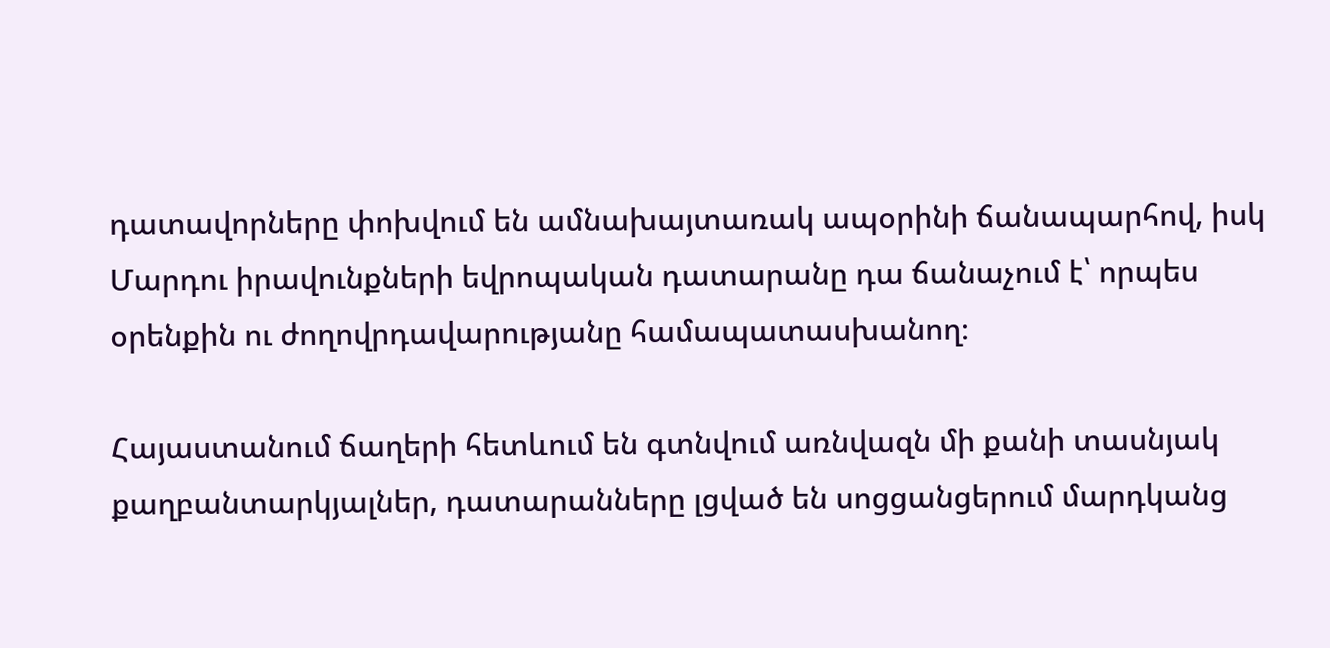դատավորները փոխվում են ամնախայտառակ ապօրինի ճանապարհով, իսկ Մարդու իրավունքների եվրոպական դատարանը դա ճանաչում է՝ որպես օրենքին ու ժողովրդավարությանը համապատասխանող։

Հայաստանում ճաղերի հետևում են գտնվում առնվազն մի քանի տասնյակ քաղբանտարկյալներ, դատարանները լցված են սոցցանցերում մարդկանց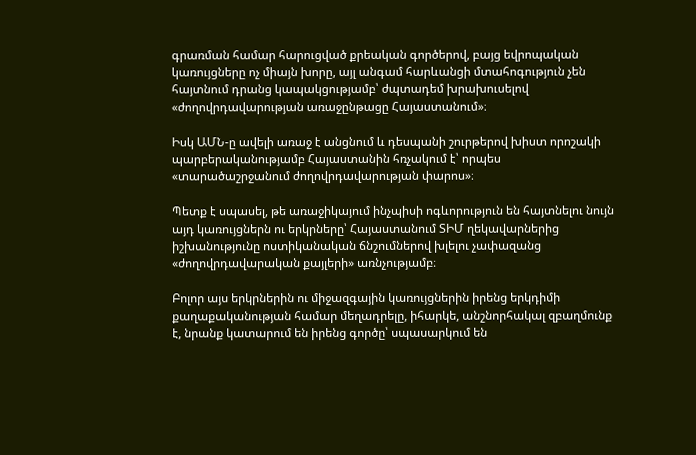գրառման համար հարուցված քրեական գործերով, բայց եվրոպական կառույցները ոչ միայն խորը, այլ անգամ հարևանցի մտահոգություն չեն հայտնում դրանց կապակցությամբ՝ ժպտադեմ խրախուսելով «ժողովրդավարության առաջընթացը Հայաստանում»։

Իսկ ԱՄՆ-ը ավելի առաջ է անցնում և դեսպանի շուրթերով խիստ որոշակի պարբերականությամբ Հայաստանին հռչակում է՝ որպես «տարածաշրջանում ժողովրդավարության փարոս»։

Պետք է սպասել, թե առաջիկայում ինչպիսի ոգևորություն են հայտնելու նույն այդ կառույցներն ու երկրները՝ Հայաստանում ՏԻՄ ղեկավարներից իշխանությունը ոստիկանական ճնշումներով խլելու չափազանց «ժողովրդավարական քայլերի» առնչությամբ։

Բոլոր այս երկրներին ու միջազգային կառույցներին իրենց երկդիմի քաղաքականության համար մեղադրելը, իհարկե, անշնորհակալ զբաղմունք է, նրանք կատարում են իրենց գործը՝ սպասարկում են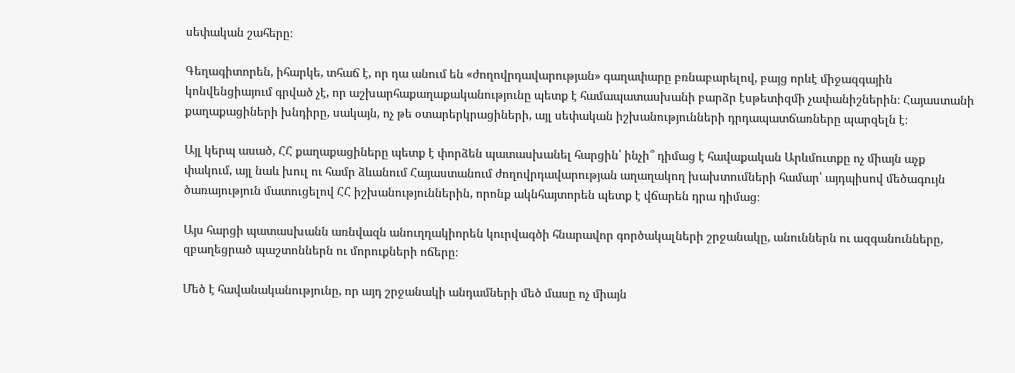սեփական շահերը։

Գեղագիտորեն, իհարկե, տհաճ է, որ դա անում են «ժողովրդավարության» գաղափարը բռնաբարելով, բայց որևէ միջազգային կոնվենցիայում գրված չէ, որ աշխարհաքաղաքականությունը պետք է համապատասխանի բարձր էսթետիզմի չափանիշներին։ Հայաստանի քաղաքացիների խնդիրը, սակայն, ոչ թե օտարերկրացիների, այլ սեփական իշխանությունների դրդապատճառները պարզելն է։

Այլ կերպ ասած, ՀՀ քաղաքացիները պետք է փորձեն պատասխանել հարցին՝ ինչի՞ դիմաց է հավաքական Արևմուտքը ոչ միայն աչք փակում, այլ նաև խուլ ու համր ձևանում Հայաստանում ժողովրդավարության աղաղակող խախտումների համար՝ այդպիսով մեծագույն ծառայություն մատուցելով ՀՀ իշխանություններին, որոնք ակնհայտորեն պետք է վճարեն դրա դիմաց։

Այս հարցի պատասխանն առնվազն անուղղակիորեն կուրվագծի հնարավոր գործակալների շրջանակը, անուններն ու ազգանունները, զբաղեցրած պաշտոններն ու մորուքների ոճերը։

Մեծ է հավանականությունը, որ այդ շրջանակի անդամների մեծ մասը ոչ միայն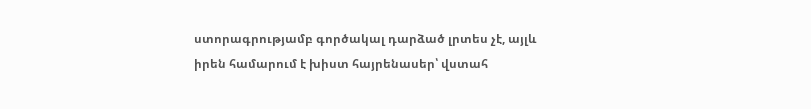ստորագրությամբ գործակալ դարձած լրտես չէ, այլև իրեն համարում է խիստ հայրենասեր՝ վստահ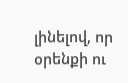լինելով, որ օրենքի ու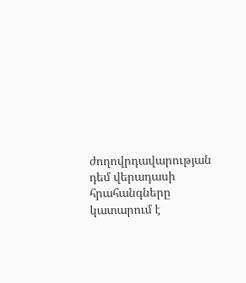ժողովրդավարության դեմ վերադասի հրահանգները կատարում է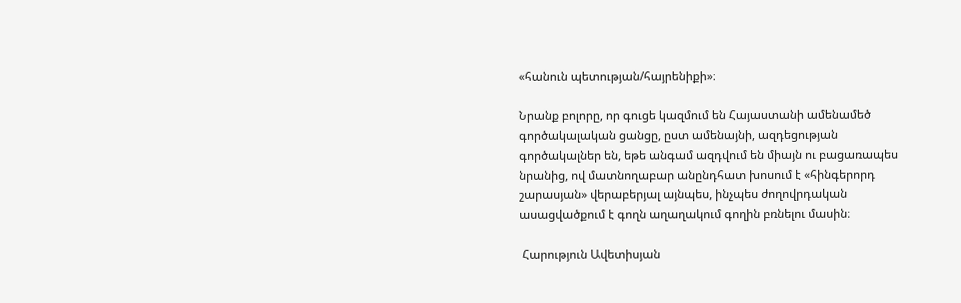«հանուն պետության/հայրենիքի»։

Նրանք բոլորը, որ գուցե կազմում են Հայաստանի ամենամեծ գործակալական ցանցը, ըստ ամենայնի, ազդեցության գործակալներ են, եթե անգամ ազդվում են միայն ու բացառապես նրանից, ով մատնողաբար անընդհատ խոսում է «հինգերորդ շարասյան» վերաբերյալ այնպես, ինչպես ժողովրդական ասացվածքում է գողն աղաղակում գողին բռնելու մասին։

 Հարություն Ավետիսյան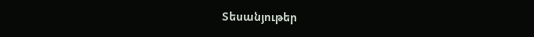Տեսանյութեր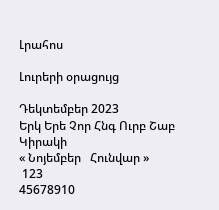Լրահոս

Լուրերի օրացույց

Դեկտեմբեր 2023
Երկ Երե Չոր Հնգ Ուրբ Շաբ Կիրակի
« Նոյեմբեր   Հունվար »
 123
45678910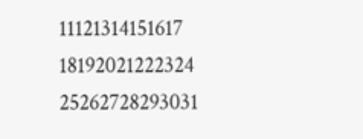11121314151617
18192021222324
25262728293031